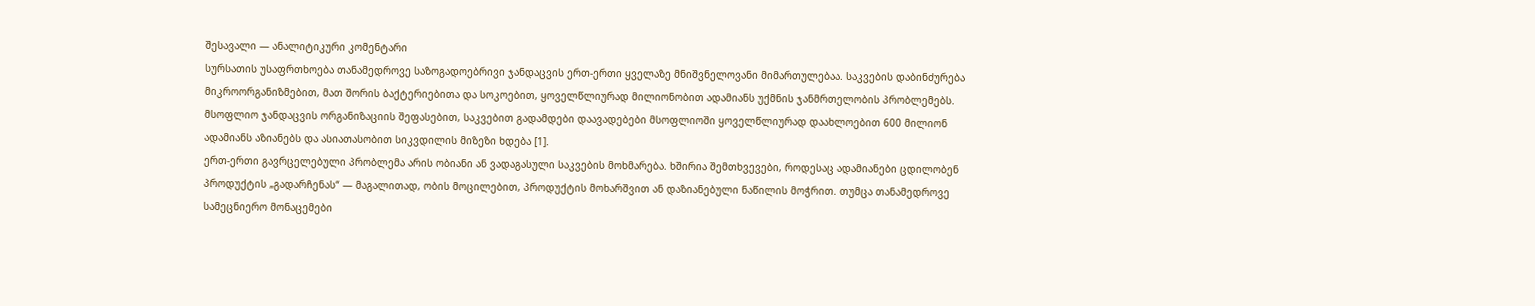შესავალი — ანალიტიკური კომენტარი
სურსათის უსაფრთხოება თანამედროვე საზოგადოებრივი ჯანდაცვის ერთ-ერთი ყველაზე მნიშვნელოვანი მიმართულებაა. საკვების დაბინძურება მიკროორგანიზმებით, მათ შორის ბაქტერიებითა და სოკოებით, ყოველწლიურად მილიონობით ადამიანს უქმნის ჯანმრთელობის პრობლემებს. მსოფლიო ჯანდაცვის ორგანიზაციის შეფასებით, საკვებით გადამდები დაავადებები მსოფლიოში ყოველწლიურად დაახლოებით 600 მილიონ ადამიანს აზიანებს და ასიათასობით სიკვდილის მიზეზი ხდება [1].
ერთ-ერთი გავრცელებული პრობლემა არის ობიანი ან ვადაგასული საკვების მოხმარება. ხშირია შემთხვევები, როდესაც ადამიანები ცდილობენ პროდუქტის „გადარჩენას“ — მაგალითად, ობის მოცილებით, პროდუქტის მოხარშვით ან დაზიანებული ნაწილის მოჭრით. თუმცა თანამედროვე სამეცნიერო მონაცემები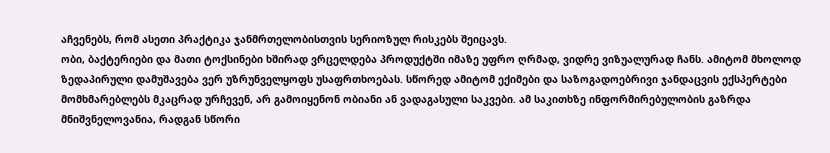აჩვენებს, რომ ასეთი პრაქტიკა ჯანმრთელობისთვის სერიოზულ რისკებს შეიცავს.
ობი, ბაქტერიები და მათი ტოქსინები ხშირად ვრცელდება პროდუქტში იმაზე უფრო ღრმად, ვიდრე ვიზუალურად ჩანს. ამიტომ მხოლოდ ზედაპირული დამუშავება ვერ უზრუნველყოფს უსაფრთხოებას. სწორედ ამიტომ ექიმები და საზოგადოებრივი ჯანდაცვის ექსპერტები მომხმარებლებს მკაცრად ურჩევენ, არ გამოიყენონ ობიანი ან ვადაგასული საკვები. ამ საკითხზე ინფორმირებულობის გაზრდა მნიშვნელოვანია, რადგან სწორი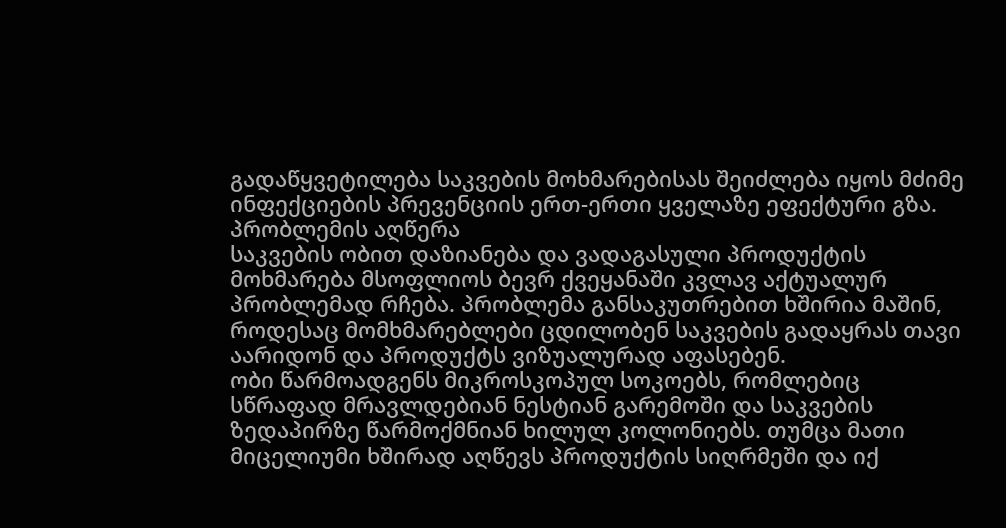გადაწყვეტილება საკვების მოხმარებისას შეიძლება იყოს მძიმე ინფექციების პრევენციის ერთ-ერთი ყველაზე ეფექტური გზა.
პრობლემის აღწერა
საკვების ობით დაზიანება და ვადაგასული პროდუქტის მოხმარება მსოფლიოს ბევრ ქვეყანაში კვლავ აქტუალურ პრობლემად რჩება. პრობლემა განსაკუთრებით ხშირია მაშინ, როდესაც მომხმარებლები ცდილობენ საკვების გადაყრას თავი აარიდონ და პროდუქტს ვიზუალურად აფასებენ.
ობი წარმოადგენს მიკროსკოპულ სოკოებს, რომლებიც სწრაფად მრავლდებიან ნესტიან გარემოში და საკვების ზედაპირზე წარმოქმნიან ხილულ კოლონიებს. თუმცა მათი მიცელიუმი ხშირად აღწევს პროდუქტის სიღრმეში და იქ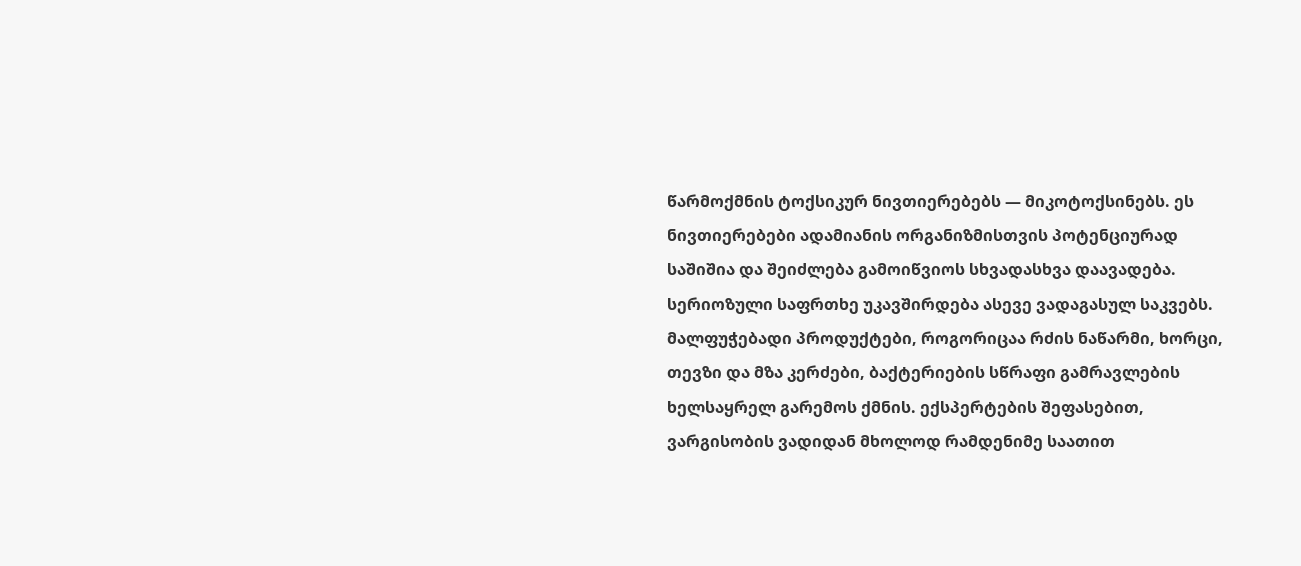წარმოქმნის ტოქსიკურ ნივთიერებებს — მიკოტოქსინებს. ეს ნივთიერებები ადამიანის ორგანიზმისთვის პოტენციურად საშიშია და შეიძლება გამოიწვიოს სხვადასხვა დაავადება.
სერიოზული საფრთხე უკავშირდება ასევე ვადაგასულ საკვებს. მალფუჭებადი პროდუქტები, როგორიცაა რძის ნაწარმი, ხორცი, თევზი და მზა კერძები, ბაქტერიების სწრაფი გამრავლების ხელსაყრელ გარემოს ქმნის. ექსპერტების შეფასებით, ვარგისობის ვადიდან მხოლოდ რამდენიმე საათით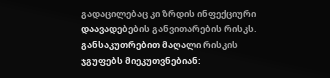გადაცილებაც კი ზრდის ინფექციური დაავადებების განვითარების რისკს.
განსაკუთრებით მაღალი რისკის ჯგუფებს მიეკუთვნებიან: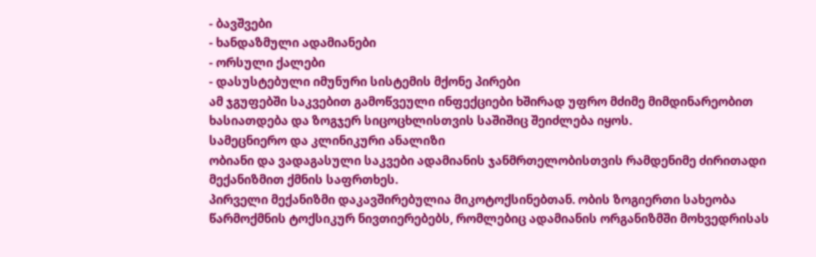- ბავშვები
- ხანდაზმული ადამიანები
- ორსული ქალები
- დასუსტებული იმუნური სისტემის მქონე პირები
ამ ჯგუფებში საკვებით გამოწვეული ინფექციები ხშირად უფრო მძიმე მიმდინარეობით ხასიათდება და ზოგჯერ სიცოცხლისთვის საშიშიც შეიძლება იყოს.
სამეცნიერო და კლინიკური ანალიზი
ობიანი და ვადაგასული საკვები ადამიანის ჯანმრთელობისთვის რამდენიმე ძირითადი მექანიზმით ქმნის საფრთხეს.
პირველი მექანიზმი დაკავშირებულია მიკოტოქსინებთან. ობის ზოგიერთი სახეობა წარმოქმნის ტოქსიკურ ნივთიერებებს, რომლებიც ადამიანის ორგანიზმში მოხვედრისას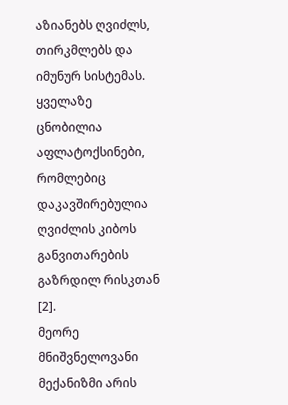აზიანებს ღვიძლს, თირკმლებს და იმუნურ სისტემას. ყველაზე ცნობილია აფლატოქსინები, რომლებიც დაკავშირებულია ღვიძლის კიბოს განვითარების გაზრდილ რისკთან [2].
მეორე მნიშვნელოვანი მექანიზმი არის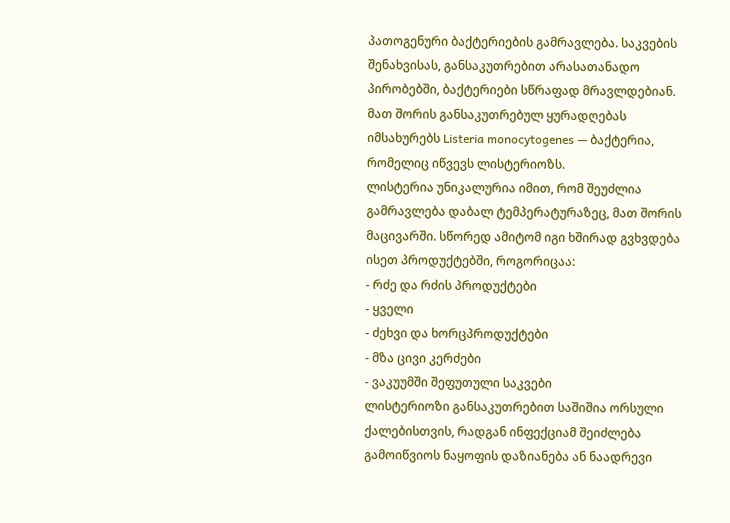პათოგენური ბაქტერიების გამრავლება. საკვების შენახვისას, განსაკუთრებით არასათანადო პირობებში, ბაქტერიები სწრაფად მრავლდებიან. მათ შორის განსაკუთრებულ ყურადღებას იმსახურებს Listeria monocytogenes — ბაქტერია, რომელიც იწვევს ლისტერიოზს.
ლისტერია უნიკალურია იმით, რომ შეუძლია გამრავლება დაბალ ტემპერატურაზეც, მათ შორის მაცივარში. სწორედ ამიტომ იგი ხშირად გვხვდება ისეთ პროდუქტებში, როგორიცაა:
- რძე და რძის პროდუქტები
- ყველი
- ძეხვი და ხორცპროდუქტები
- მზა ცივი კერძები
- ვაკუუმში შეფუთული საკვები
ლისტერიოზი განსაკუთრებით საშიშია ორსული ქალებისთვის, რადგან ინფექციამ შეიძლება გამოიწვიოს ნაყოფის დაზიანება ან ნაადრევი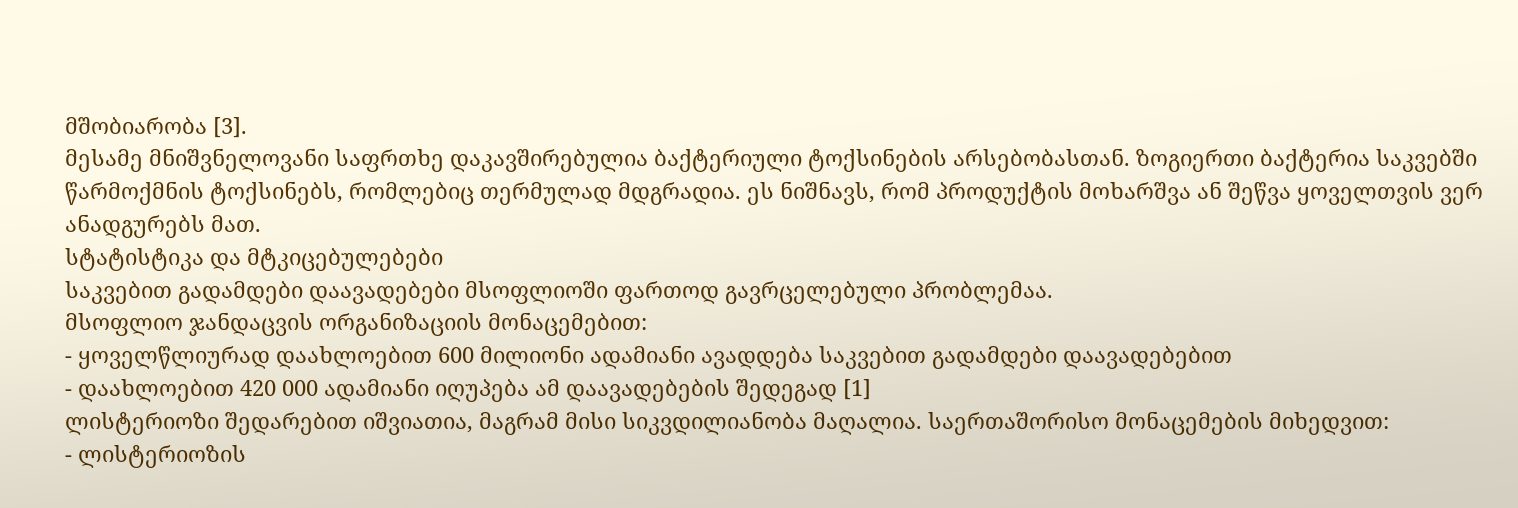მშობიარობა [3].
მესამე მნიშვნელოვანი საფრთხე დაკავშირებულია ბაქტერიული ტოქსინების არსებობასთან. ზოგიერთი ბაქტერია საკვებში წარმოქმნის ტოქსინებს, რომლებიც თერმულად მდგრადია. ეს ნიშნავს, რომ პროდუქტის მოხარშვა ან შეწვა ყოველთვის ვერ ანადგურებს მათ.
სტატისტიკა და მტკიცებულებები
საკვებით გადამდები დაავადებები მსოფლიოში ფართოდ გავრცელებული პრობლემაა.
მსოფლიო ჯანდაცვის ორგანიზაციის მონაცემებით:
- ყოველწლიურად დაახლოებით 600 მილიონი ადამიანი ავადდება საკვებით გადამდები დაავადებებით
- დაახლოებით 420 000 ადამიანი იღუპება ამ დაავადებების შედეგად [1]
ლისტერიოზი შედარებით იშვიათია, მაგრამ მისი სიკვდილიანობა მაღალია. საერთაშორისო მონაცემების მიხედვით:
- ლისტერიოზის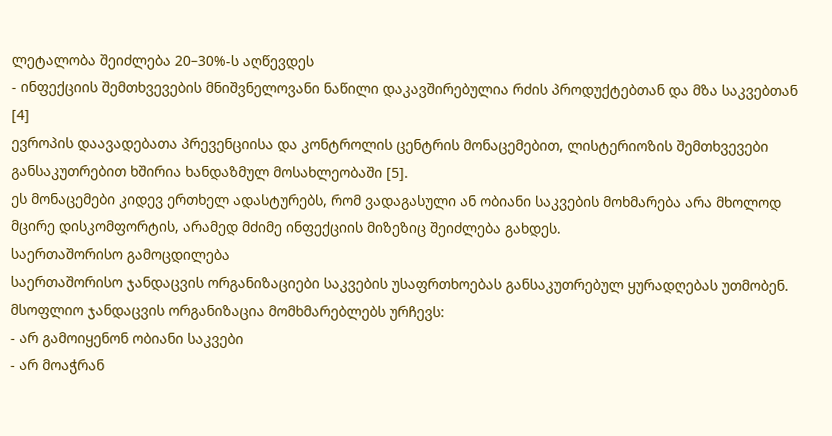ლეტალობა შეიძლება 20–30%-ს აღწევდეს
- ინფექციის შემთხვევების მნიშვნელოვანი ნაწილი დაკავშირებულია რძის პროდუქტებთან და მზა საკვებთან [4]
ევროპის დაავადებათა პრევენციისა და კონტროლის ცენტრის მონაცემებით, ლისტერიოზის შემთხვევები განსაკუთრებით ხშირია ხანდაზმულ მოსახლეობაში [5].
ეს მონაცემები კიდევ ერთხელ ადასტურებს, რომ ვადაგასული ან ობიანი საკვების მოხმარება არა მხოლოდ მცირე დისკომფორტის, არამედ მძიმე ინფექციის მიზეზიც შეიძლება გახდეს.
საერთაშორისო გამოცდილება
საერთაშორისო ჯანდაცვის ორგანიზაციები საკვების უსაფრთხოებას განსაკუთრებულ ყურადღებას უთმობენ.
მსოფლიო ჯანდაცვის ორგანიზაცია მომხმარებლებს ურჩევს:
- არ გამოიყენონ ობიანი საკვები
- არ მოაჭრან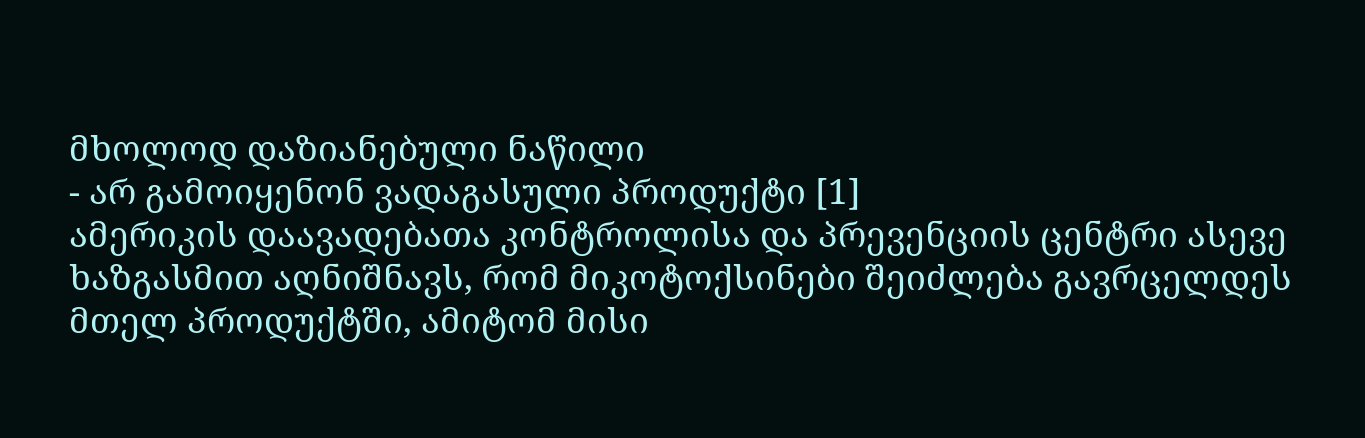მხოლოდ დაზიანებული ნაწილი
- არ გამოიყენონ ვადაგასული პროდუქტი [1]
ამერიკის დაავადებათა კონტროლისა და პრევენციის ცენტრი ასევე ხაზგასმით აღნიშნავს, რომ მიკოტოქსინები შეიძლება გავრცელდეს მთელ პროდუქტში, ამიტომ მისი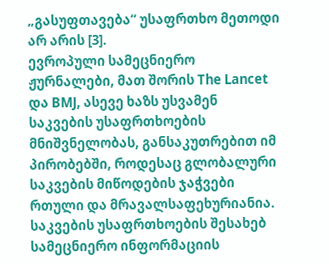„გასუფთავება“ უსაფრთხო მეთოდი არ არის [3].
ევროპული სამეცნიერო ჟურნალები, მათ შორის The Lancet და BMJ, ასევე ხაზს უსვამენ საკვების უსაფრთხოების მნიშვნელობას, განსაკუთრებით იმ პირობებში, როდესაც გლობალური საკვების მიწოდების ჯაჭვები რთული და მრავალსაფეხურიანია.
საკვების უსაფრთხოების შესახებ სამეცნიერო ინფორმაციის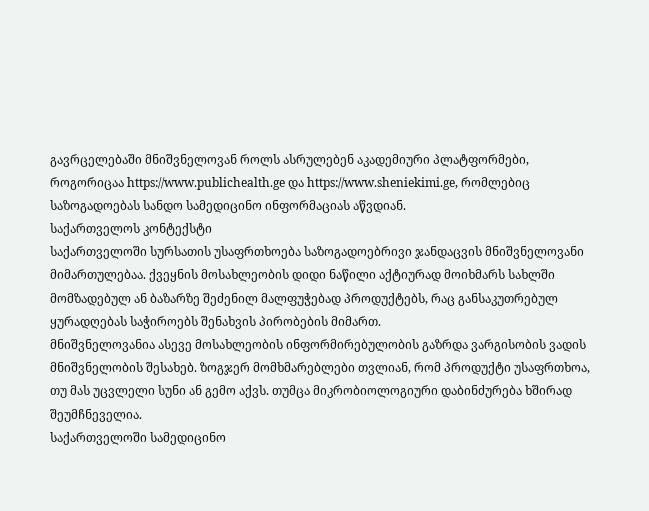გავრცელებაში მნიშვნელოვან როლს ასრულებენ აკადემიური პლატფორმები, როგორიცაა https://www.publichealth.ge და https://www.sheniekimi.ge, რომლებიც საზოგადოებას სანდო სამედიცინო ინფორმაციას აწვდიან.
საქართველოს კონტექსტი
საქართველოში სურსათის უსაფრთხოება საზოგადოებრივი ჯანდაცვის მნიშვნელოვანი მიმართულებაა. ქვეყნის მოსახლეობის დიდი ნაწილი აქტიურად მოიხმარს სახლში მომზადებულ ან ბაზარზე შეძენილ მალფუჭებად პროდუქტებს, რაც განსაკუთრებულ ყურადღებას საჭიროებს შენახვის პირობების მიმართ.
მნიშვნელოვანია ასევე მოსახლეობის ინფორმირებულობის გაზრდა ვარგისობის ვადის მნიშვნელობის შესახებ. ზოგჯერ მომხმარებლები თვლიან, რომ პროდუქტი უსაფრთხოა, თუ მას უცვლელი სუნი ან გემო აქვს. თუმცა მიკრობიოლოგიური დაბინძურება ხშირად შეუმჩნეველია.
საქართველოში სამედიცინო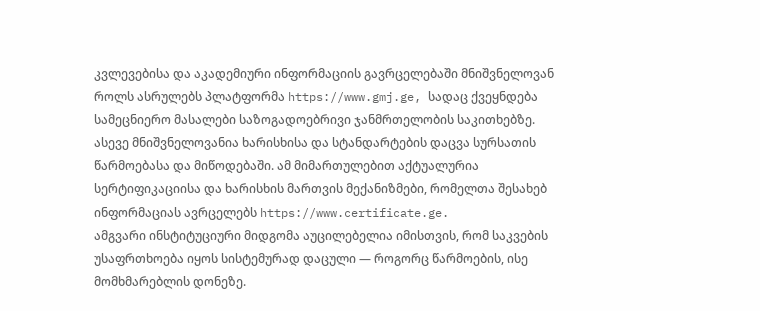კვლევებისა და აკადემიური ინფორმაციის გავრცელებაში მნიშვნელოვან როლს ასრულებს პლატფორმა https://www.gmj.ge, სადაც ქვეყნდება სამეცნიერო მასალები საზოგადოებრივი ჯანმრთელობის საკითხებზე.
ასევე მნიშვნელოვანია ხარისხისა და სტანდარტების დაცვა სურსათის წარმოებასა და მიწოდებაში. ამ მიმართულებით აქტუალურია სერტიფიკაციისა და ხარისხის მართვის მექანიზმები, რომელთა შესახებ ინფორმაციას ავრცელებს https://www.certificate.ge.
ამგვარი ინსტიტუციური მიდგომა აუცილებელია იმისთვის, რომ საკვების უსაფრთხოება იყოს სისტემურად დაცული — როგორც წარმოების, ისე მომხმარებლის დონეზე.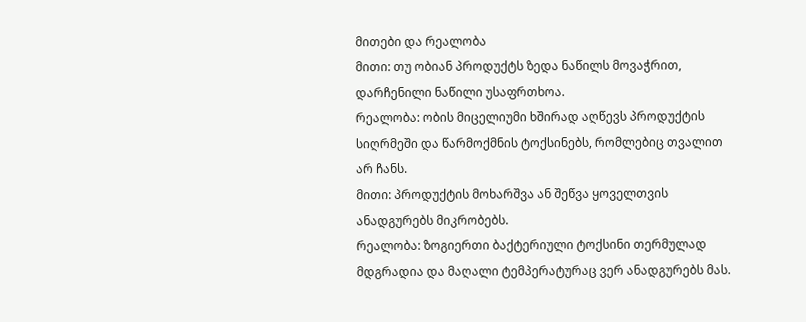მითები და რეალობა
მითი: თუ ობიან პროდუქტს ზედა ნაწილს მოვაჭრით, დარჩენილი ნაწილი უსაფრთხოა.
რეალობა: ობის მიცელიუმი ხშირად აღწევს პროდუქტის სიღრმეში და წარმოქმნის ტოქსინებს, რომლებიც თვალით არ ჩანს.
მითი: პროდუქტის მოხარშვა ან შეწვა ყოველთვის ანადგურებს მიკრობებს.
რეალობა: ზოგიერთი ბაქტერიული ტოქსინი თერმულად მდგრადია და მაღალი ტემპერატურაც ვერ ანადგურებს მას.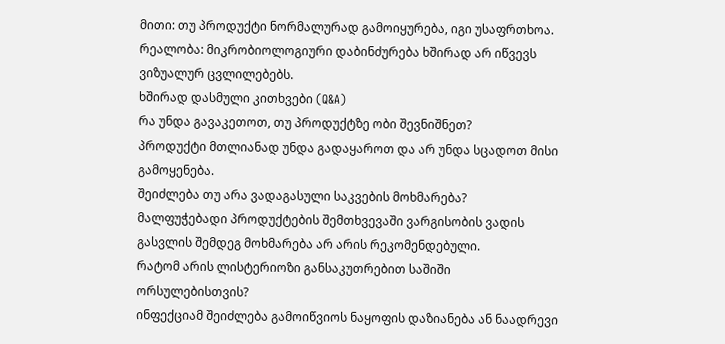მითი: თუ პროდუქტი ნორმალურად გამოიყურება, იგი უსაფრთხოა.
რეალობა: მიკრობიოლოგიური დაბინძურება ხშირად არ იწვევს ვიზუალურ ცვლილებებს.
ხშირად დასმული კითხვები (Q&A)
რა უნდა გავაკეთოთ, თუ პროდუქტზე ობი შევნიშნეთ?
პროდუქტი მთლიანად უნდა გადაყაროთ და არ უნდა სცადოთ მისი გამოყენება.
შეიძლება თუ არა ვადაგასული საკვების მოხმარება?
მალფუჭებადი პროდუქტების შემთხვევაში ვარგისობის ვადის გასვლის შემდეგ მოხმარება არ არის რეკომენდებული.
რატომ არის ლისტერიოზი განსაკუთრებით საშიში ორსულებისთვის?
ინფექციამ შეიძლება გამოიწვიოს ნაყოფის დაზიანება ან ნაადრევი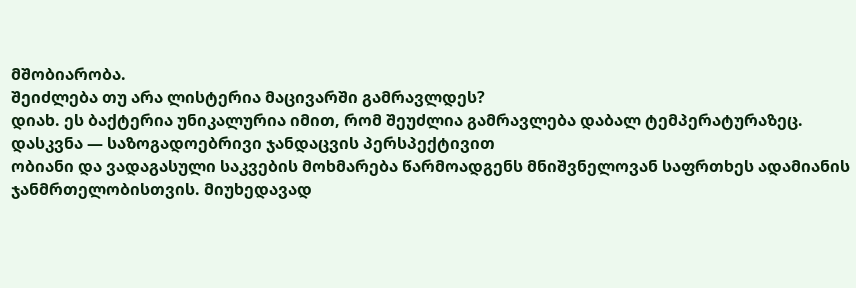მშობიარობა.
შეიძლება თუ არა ლისტერია მაცივარში გამრავლდეს?
დიახ. ეს ბაქტერია უნიკალურია იმით, რომ შეუძლია გამრავლება დაბალ ტემპერატურაზეც.
დასკვნა — საზოგადოებრივი ჯანდაცვის პერსპექტივით
ობიანი და ვადაგასული საკვების მოხმარება წარმოადგენს მნიშვნელოვან საფრთხეს ადამიანის ჯანმრთელობისთვის. მიუხედავად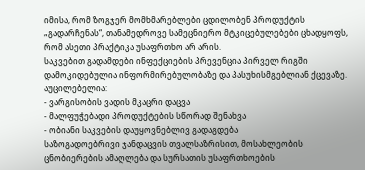იმისა, რომ ზოგჯერ მომხმარებლები ცდილობენ პროდუქტის „გადარჩენას“, თანამედროვე სამეცნიერო მტკიცებულებები ცხადყოფს, რომ ასეთი პრაქტიკა უსაფრთხო არ არის.
საკვებით გადამდები ინფექციების პრევენცია პირველ რიგში დამოკიდებულია ინფორმირებულობაზე და პასუხისმგებლიან ქცევაზე. აუცილებელია:
- ვარგისობის ვადის მკაცრი დაცვა
- მალფუჭებადი პროდუქტების სწორად შენახვა
- ობიანი საკვების დაუყოვნებლივ გადაგდება
საზოგადოებრივი ჯანდაცვის თვალსაზრისით, მოსახლეობის ცნობიერების ამაღლება და სურსათის უსაფრთხოების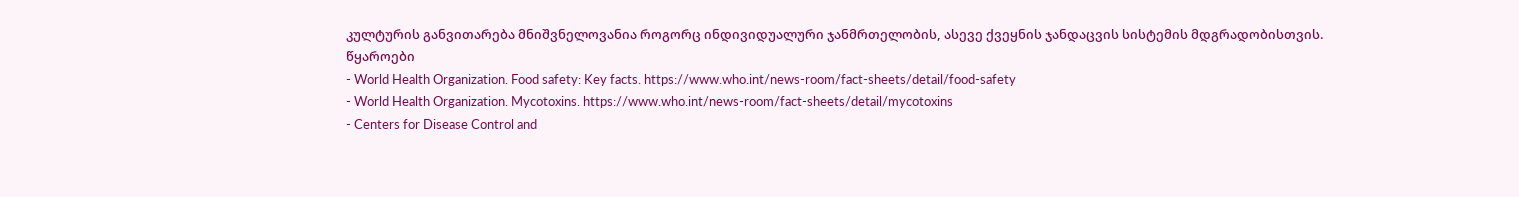კულტურის განვითარება მნიშვნელოვანია როგორც ინდივიდუალური ჯანმრთელობის, ასევე ქვეყნის ჯანდაცვის სისტემის მდგრადობისთვის.
წყაროები
- World Health Organization. Food safety: Key facts. https://www.who.int/news-room/fact-sheets/detail/food-safety
- World Health Organization. Mycotoxins. https://www.who.int/news-room/fact-sheets/detail/mycotoxins
- Centers for Disease Control and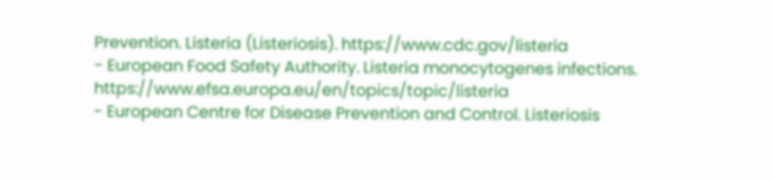Prevention. Listeria (Listeriosis). https://www.cdc.gov/listeria
- European Food Safety Authority. Listeria monocytogenes infections. https://www.efsa.europa.eu/en/topics/topic/listeria
- European Centre for Disease Prevention and Control. Listeriosis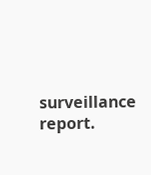surveillance report.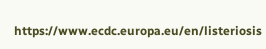https://www.ecdc.europa.eu/en/listeriosis